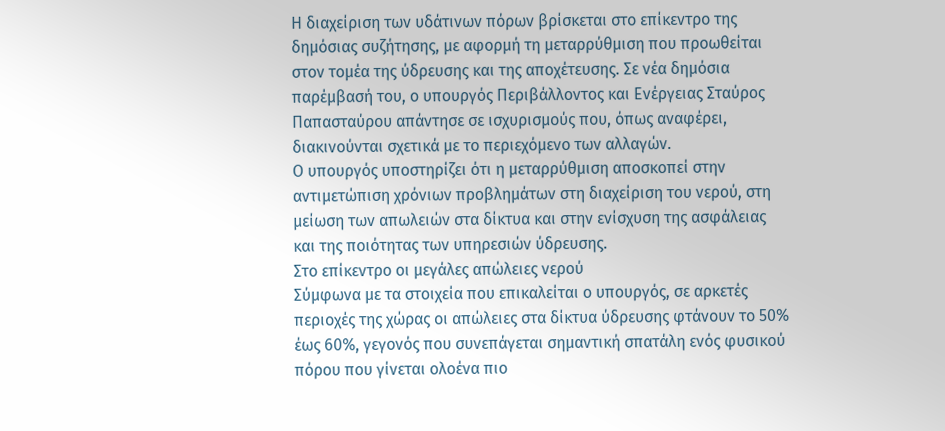Η διαχείριση των υδάτινων πόρων βρίσκεται στο επίκεντρο της δημόσιας συζήτησης, με αφορμή τη μεταρρύθμιση που προωθείται στον τομέα της ύδρευσης και της αποχέτευσης. Σε νέα δημόσια παρέμβασή του, ο υπουργός Περιβάλλοντος και Ενέργειας Σταύρος Παπασταύρου απάντησε σε ισχυρισμούς που, όπως αναφέρει, διακινούνται σχετικά με το περιεχόμενο των αλλαγών.
Ο υπουργός υποστηρίζει ότι η μεταρρύθμιση αποσκοπεί στην αντιμετώπιση χρόνιων προβλημάτων στη διαχείριση του νερού, στη μείωση των απωλειών στα δίκτυα και στην ενίσχυση της ασφάλειας και της ποιότητας των υπηρεσιών ύδρευσης.
Στο επίκεντρο οι μεγάλες απώλειες νερού
Σύμφωνα με τα στοιχεία που επικαλείται ο υπουργός, σε αρκετές περιοχές της χώρας οι απώλειες στα δίκτυα ύδρευσης φτάνουν το 50% έως 60%, γεγονός που συνεπάγεται σημαντική σπατάλη ενός φυσικού πόρου που γίνεται ολοένα πιο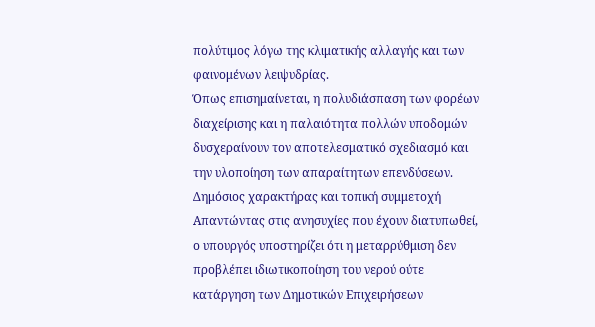πολύτιμος λόγω της κλιματικής αλλαγής και των φαινομένων λειψυδρίας.
Όπως επισημαίνεται, η πολυδιάσπαση των φορέων διαχείρισης και η παλαιότητα πολλών υποδομών δυσχεραίνουν τον αποτελεσματικό σχεδιασμό και την υλοποίηση των απαραίτητων επενδύσεων.
Δημόσιος χαρακτήρας και τοπική συμμετοχή
Απαντώντας στις ανησυχίες που έχουν διατυπωθεί, ο υπουργός υποστηρίζει ότι η μεταρρύθμιση δεν προβλέπει ιδιωτικοποίηση του νερού ούτε κατάργηση των Δημοτικών Επιχειρήσεων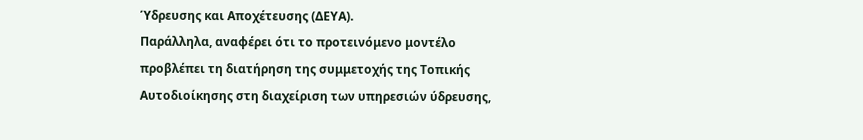Ύδρευσης και Αποχέτευσης (ΔΕΥΑ).
Παράλληλα, αναφέρει ότι το προτεινόμενο μοντέλο προβλέπει τη διατήρηση της συμμετοχής της Τοπικής Αυτοδιοίκησης στη διαχείριση των υπηρεσιών ύδρευσης,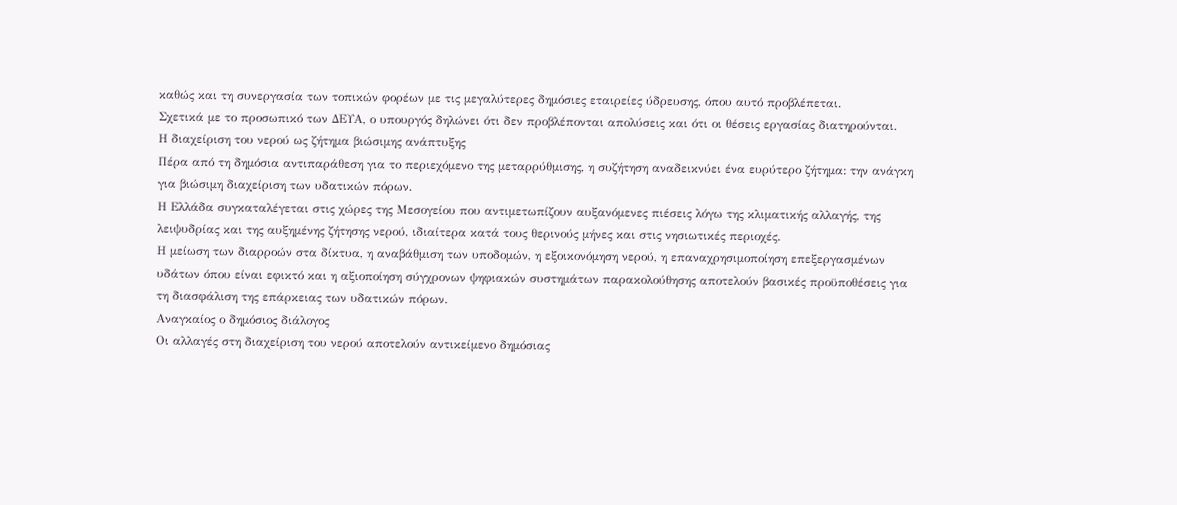καθώς και τη συνεργασία των τοπικών φορέων με τις μεγαλύτερες δημόσιες εταιρείες ύδρευσης, όπου αυτό προβλέπεται.
Σχετικά με το προσωπικό των ΔΕΥΑ, ο υπουργός δηλώνει ότι δεν προβλέπονται απολύσεις και ότι οι θέσεις εργασίας διατηρούνται.
Η διαχείριση του νερού ως ζήτημα βιώσιμης ανάπτυξης
Πέρα από τη δημόσια αντιπαράθεση για το περιεχόμενο της μεταρρύθμισης, η συζήτηση αναδεικνύει ένα ευρύτερο ζήτημα: την ανάγκη για βιώσιμη διαχείριση των υδατικών πόρων.
Η Ελλάδα συγκαταλέγεται στις χώρες της Μεσογείου που αντιμετωπίζουν αυξανόμενες πιέσεις λόγω της κλιματικής αλλαγής, της λειψυδρίας και της αυξημένης ζήτησης νερού, ιδιαίτερα κατά τους θερινούς μήνες και στις νησιωτικές περιοχές.
Η μείωση των διαρροών στα δίκτυα, η αναβάθμιση των υποδομών, η εξοικονόμηση νερού, η επαναχρησιμοποίηση επεξεργασμένων υδάτων όπου είναι εφικτό και η αξιοποίηση σύγχρονων ψηφιακών συστημάτων παρακολούθησης αποτελούν βασικές προϋποθέσεις για τη διασφάλιση της επάρκειας των υδατικών πόρων.
Αναγκαίος ο δημόσιος διάλογος
Οι αλλαγές στη διαχείριση του νερού αποτελούν αντικείμενο δημόσιας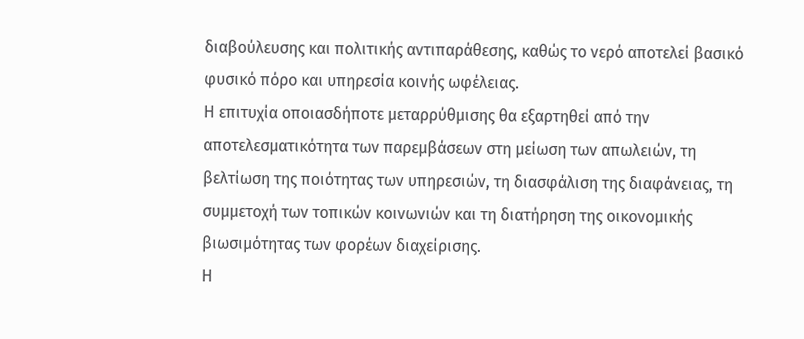διαβούλευσης και πολιτικής αντιπαράθεσης, καθώς το νερό αποτελεί βασικό φυσικό πόρο και υπηρεσία κοινής ωφέλειας.
Η επιτυχία οποιασδήποτε μεταρρύθμισης θα εξαρτηθεί από την αποτελεσματικότητα των παρεμβάσεων στη μείωση των απωλειών, τη βελτίωση της ποιότητας των υπηρεσιών, τη διασφάλιση της διαφάνειας, τη συμμετοχή των τοπικών κοινωνιών και τη διατήρηση της οικονομικής βιωσιμότητας των φορέων διαχείρισης.
Η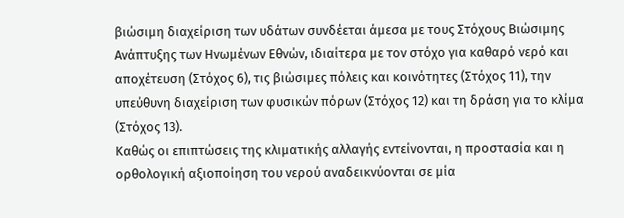βιώσιμη διαχείριση των υδάτων συνδέεται άμεσα με τους Στόχους Βιώσιμης Ανάπτυξης των Ηνωμένων Εθνών, ιδιαίτερα με τον στόχο για καθαρό νερό και αποχέτευση (Στόχος 6), τις βιώσιμες πόλεις και κοινότητες (Στόχος 11), την υπεύθυνη διαχείριση των φυσικών πόρων (Στόχος 12) και τη δράση για το κλίμα (Στόχος 13).
Καθώς οι επιπτώσεις της κλιματικής αλλαγής εντείνονται, η προστασία και η ορθολογική αξιοποίηση του νερού αναδεικνύονται σε μία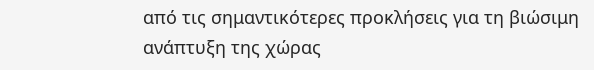από τις σημαντικότερες προκλήσεις για τη βιώσιμη ανάπτυξη της χώρας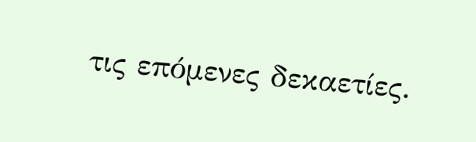τις επόμενες δεκαετίες.